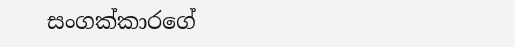සංගක්කාරගේ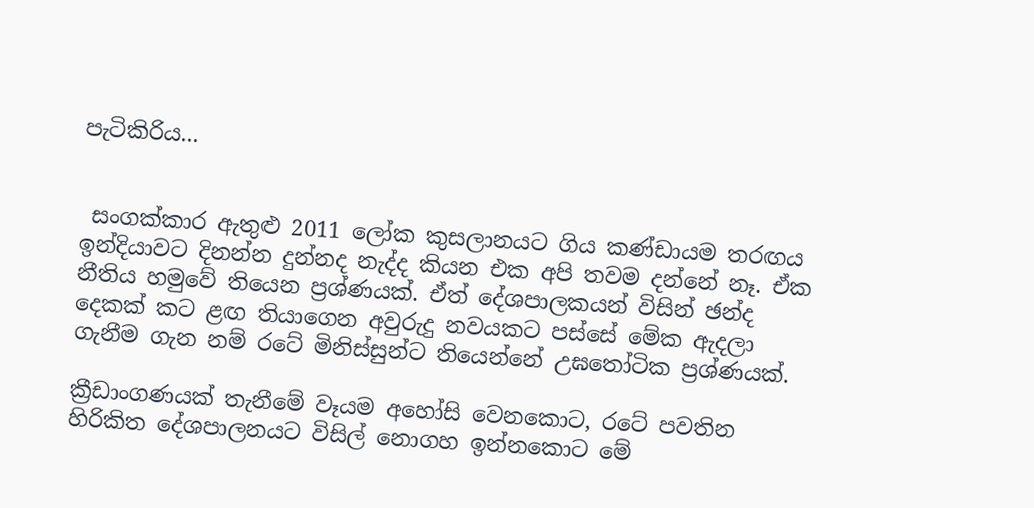පැටිකිරිය...


 සංගක්කාර ඇතුළු 2011 ලෝක කුසලානයට ගිය කණ්ඩායම තරඟය ඉන්දියාවට දිනන්න දුන්නද නැද්ද කියන එක අපි තවම දන්නේ නෑ. ඒක නීතිය හමුවේ තියෙන ප්‍රශ්ණයක්. ඒත් දේශපාලකයන් විසින් ඡන්ද දෙකක් කට ළඟ තියාගෙන අවුරුදු නවයකට පස්සේ මේක ඇදලා ගැනීම ගැන නම් රටේ මිනිස්සුන්ට තියෙන්නේ උඝතෝටික ප්‍රශ්ණයක්.

ක්‍රීඩාංගණයක් තැනීමේ වෑයම අහෝසි වෙනකොට, රටේ පවතින හිරිකිත දේශපාලනයට විසිල් නොගහ ඉන්නකොට මේ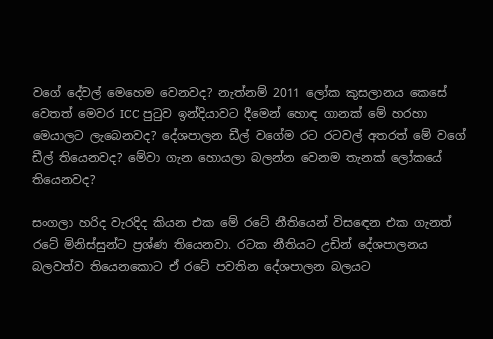වගේ දේවල් මෙහෙම වෙනවද? නැත්නම් 2011 ලෝක කුසලානය කෙසේ වෙතත් මෙවර ICC පුටුව ඉන්දියාවට දීමෙන් හොඳ ගානක් මේ හරහා මෙයාලට ලැබෙනවද? දේශපාලන ඩීල් වගේම රට රටවල් අතරත් මේ වගේ ඩීල් තියෙනවද? මේවා ගැන හොයලා බලන්න වෙනම තැනක් ලෝකයේ තියෙනවද?

සංගලා හරිද වැරදිද කියන එක මේ රටේ නීතියෙන් විසඳෙන එක ගැනත් රටේ මිනිස්සුන්ට ප්‍රශ්ණ තියෙනවා. රටක නීතියට උඩින් දේශපාලනය බලවත්ව තියෙනකොට ඒ රටේ පවතින දේශපාලන බලයට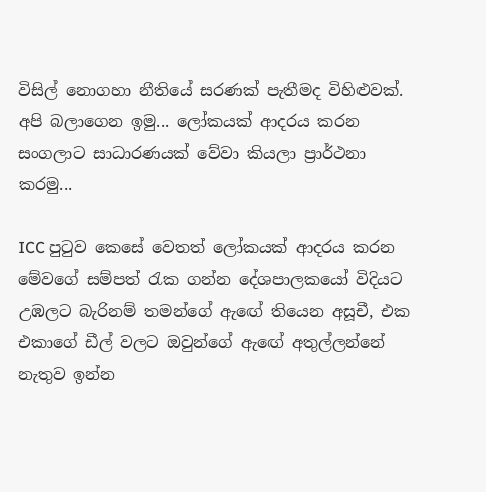විසිල් නොගහා නීතියේ සරණක් පැතීමද විහිළුවක්. අපි බලාගෙන ඉමු... ලෝකයක් ආදරය කරන සංගලාට සාධාරණයක් වේවා කියලා ප්‍රාර්ථනා කරමු...

ICC පුටුව කෙසේ වෙතත් ලෝකයක් ආදරය කරන මේවගේ සම්පත් රැක ගන්න දේශපාලකයෝ විදියට උඹලට බැරිනම් තමන්ගේ ඇඟේ තියෙන අසූචී, එක එකාගේ ඩීල් වලට ඔවුන්ගේ ඇඟේ අතුල්ලන්නේ නැතුව ඉන්න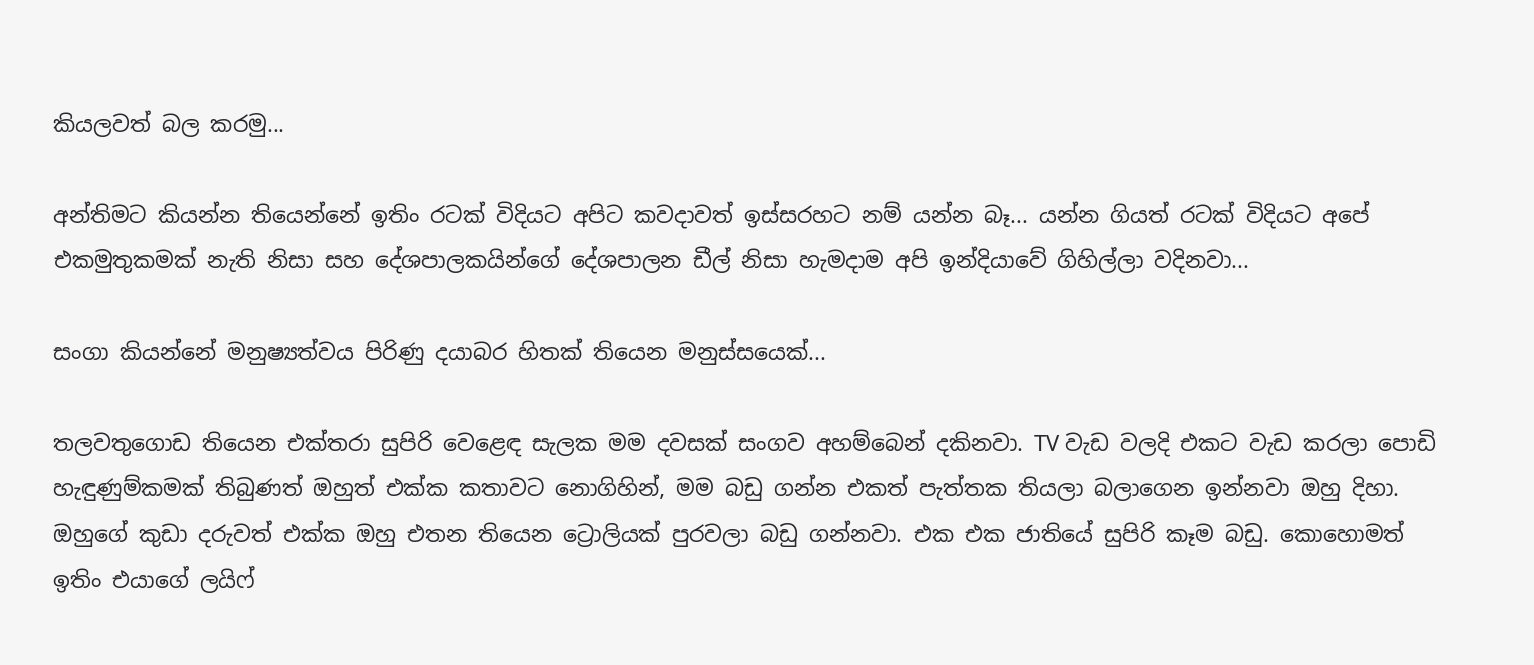කියලවත් බල කරමු...

අන්තිමට කියන්න තියෙන්නේ ඉතිං රටක් විදියට අපිට කවදාවත් ඉස්සරහට නම් යන්න බෑ... යන්න ගියත් රටක් විදියට අපේ එකමුතුකමක් නැති නිසා සහ දේශපාලකයින්ගේ දේශපාලන ඩීල් නිසා හැමදාම අපි ඉන්දියාවේ ගිහිල්ලා වදිනවා...

සංගා කියන්නේ මනුෂ්‍යත්වය පිරිණු දයාබර හිතක් තියෙන මනුස්සයෙක්...

තලවතුගොඩ තියෙන එක්තරා සුපිරි වෙළෙඳ සැලක මම දවසක් සංගව අහම්බෙන් දකිනවා. TV වැඩ වලදි එකට වැඩ කරලා පොඩි හැඳුණුම්කමක් තිබුණත් ඔහුත් එක්ක කතාවට නොගිහින්, මම බඩු ගන්න එකත් පැත්තක තියලා බලාගෙන ඉන්නවා ඔහු දිහා. ඔහුගේ කුඩා දරුවත් එක්ක ඔහු එතන තියෙන ට්‍රොලියක් පුරවලා බඩු ගන්නවා. එක එක ජාතියේ සුපිරි කෑම බඩු. කොහොමත් ඉතිං එයාගේ ලයිෆ්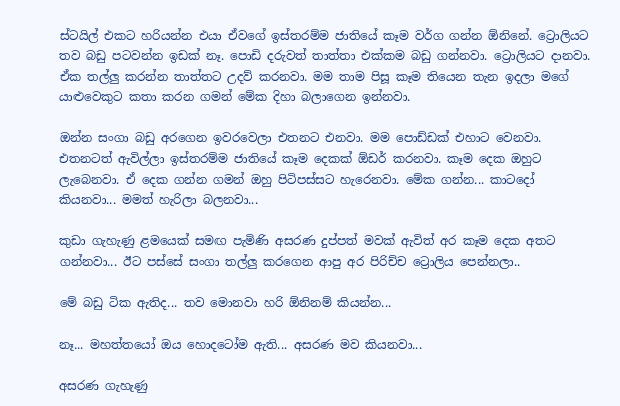ස්ටයිල් එකට හරියන්න එයා ඒවගේ ඉස්තරම්ම ජාතියේ කෑම වර්ග ගන්න ඕනිනේ. ට්‍රොලියට තව බඩු පටවන්න ඉඩක් නෑ. පොඩි දරුවත් තාත්තා එක්කම බඩු ගන්නවා. ට්‍රොලියට දානවා. ඒක තල්ලු කරන්න තාත්තට උදව් කරනවා. මම තාම පිසූ කෑම තියෙන තැන ඉදලා මගේ යාළුවෙකුට කතා කරන ගමන් මේක දිහා බලාගෙන ඉන්නවා.

ඔන්න සංගා බඩු අරගෙන ඉවරවෙලා එතනට එනවා. මම පොඩ්ඩක් එහාට වෙනවා. එතනටත් ඇවිල්ලා ඉස්තරම්ම ජාතියේ කෑම දෙකක් ඕඩර් කරනවා. කෑම දෙක ඔහුට ලැබෙනවා. ඒ දෙක ගන්න ගමන් ඔහු පිටිපස්සට හැරෙනවා. මේක ගන්න... කාටදෝ කියනවා... මමත් හැරිලා බලනවා...

කුඩා ගැහැණු ළමයෙක් සමඟ පැමිණි අසරණ දුප්පත් මවක් ඇවිත් අර කෑම දෙක අතට ගන්නවා... ඊට පස්සේ සංගා තල්ලු කරගෙන ආපු අර පිරිච්ච ට්‍රොලිය පෙන්නලා..

මේ බඩු ටික ඇතිද... තව මොනවා හරි ඕනිනම් කියන්න...

නෑ... මහත්තයෝ ඔය හොදටෝම ඇති... අසරණ මව කියනවා...

අසරණ ගැහැණු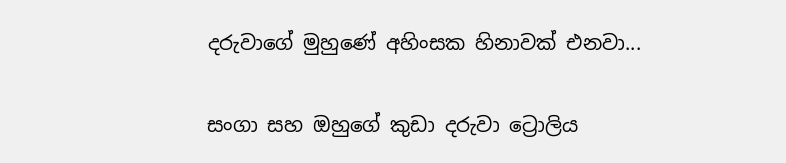දරුවාගේ මුහුණේ අහිංසක හිනාවක් එනවා...

සංගා සහ ඔහුගේ කුඩා දරුවා ට්‍රොලිය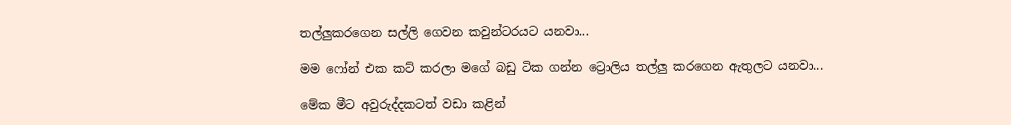තල්ලුකරගෙන සල්ලි ගෙවන කවුන්ටරයට යනවා...

මම ෆෝන් එක කට් කරලා මගේ බඩු ටික ගන්න ට්‍රොලිය තල්ලු කරගෙන ඇතුලට යනවා...

මේක මීට අවුරුද්දකටත් වඩා කළින්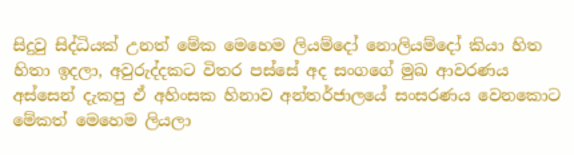සිදුවු සිද්ධියක් උනත් මේක මෙහෙම ලියම්දෝ නොලියම්දෝ කියා හිත හිතා ඉදලා, අවුරුද්දකට විතර පස්සේ අද සංගගේ මුඛ ආවරණය අස්සෙන් දැකපු ඒ අහිංසක හිනාව අන්තර්ජාලයේ සංසරණය වෙනකොට මේකත් මෙහෙම ලියලා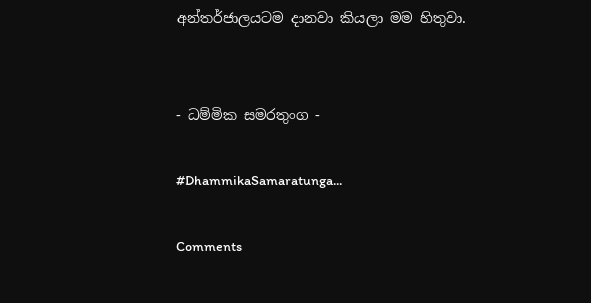අන්තර්ජාලයටම දානවා කියලා මම හිතුවා.


- ධම්මික සමරතුංග -

#DhammikaSamaratunga...

Comments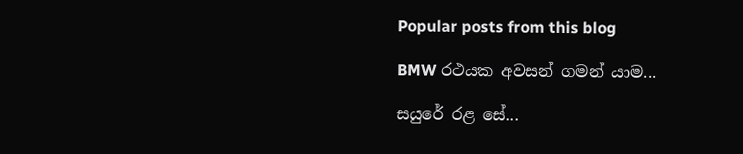Popular posts from this blog

BMW රථයක අවසන් ගමන් යාම...

සයුරේ රළ සේ...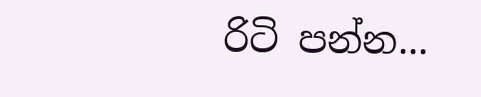රිටි පන්න...